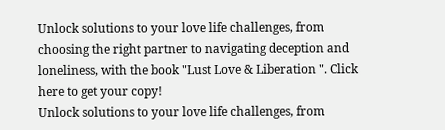Unlock solutions to your love life challenges, from choosing the right partner to navigating deception and loneliness, with the book "Lust Love & Liberation ". Click here to get your copy!
Unlock solutions to your love life challenges, from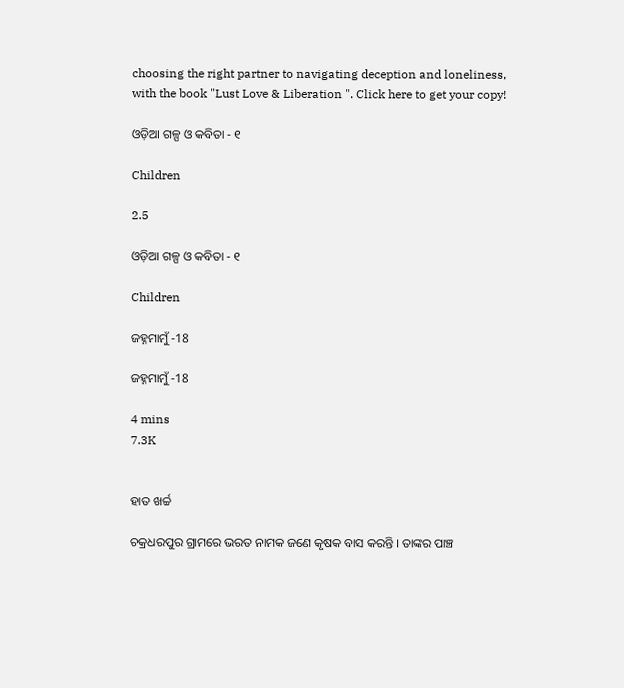choosing the right partner to navigating deception and loneliness, with the book "Lust Love & Liberation ". Click here to get your copy!

ଓଡ଼ିଆ ଗଳ୍ପ ଓ କବିତା - ୧

Children

2.5

ଓଡ଼ିଆ ଗଳ୍ପ ଓ କବିତା - ୧

Children

ଜହ୍ନମାମୁଁ -18

ଜହ୍ନମାମୁଁ -18

4 mins
7.3K


ହାତ ଖର୍ଚ୍ଚ

ଚକ୍ରଧରପୁର ଗ୍ରାମରେ ଭରତ ନାମକ ଜଣେ କୃଷକ ବାସ କରନ୍ତି । ତାଙ୍କର ପାଞ୍ଚ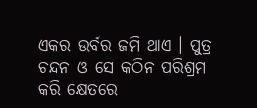ଏକର ଉର୍ବର ଜମି ଥାଏ । ପୁତ୍ର ଚନ୍ଦନ ଓ ସେ କଠିନ ପରିଶ୍ରମ କରି କ୍ଷେତରେ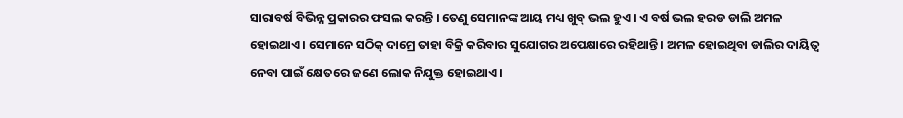ସାରାବର୍ଷ ବିଭିନ୍ନ ପ୍ରକାରର ଫସଲ କରନ୍ତି । ତେଣୁ ସେମାନଙ୍କ ଆୟ ମଧ୍ୟ ଖୁବ୍ ଭଲ ହୁଏ । ଏ ବର୍ଷ ଭଲ ହରଡ ଡାଲି ଅମଳ ହୋଇଥାଏ । ସେମାନେ ସଠିକ୍ ଦାମ୍ରେ ତାହା ବିକ୍ରି କରିବାର ସୁଯୋଗର ଅପେକ୍ଷାରେ ରହିଥାନ୍ତି । ଅମଳ ହୋଇଥିବା ଡାଲିର ଦାୟିତ୍ୱ ନେବା ପାଇଁ କ୍ଷେତରେ ଜଣେ ଲୋକ ନିଯୁକ୍ତ ହୋଇଥାଏ ।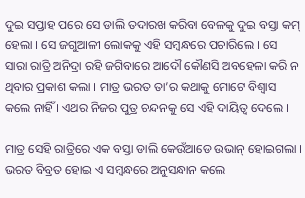ଦୁଇ ସପ୍ତାହ ପରେ ସେ ଡାଲି ତଦାରଖ କରିବା ବେଳକୁ ଦୁଇ ବସ୍ତା କମ୍ ହେଲା । ସେ ଜଗୁଆଳୀ ଲୋକକୁ ଏହି ସମ୍ବନ୍ଧରେ ପଚାରିଲେ । ସେ ସାରା ରାତ୍ରି ଅନିଦ୍ରା ରହି ଜଗିବାରେ ଆଦୌ କୌଣସି ଅବହେଳା କରି ନ ଥିବାର ପ୍ରକାଶ କଲା । ମାତ୍ର ଭରତ ତା’ର କଥାକୁ ମୋଟେ ବିଶ୍ୱାସ କଲେ ନାହିଁ । ଏଥର ନିଜର ପୁତ୍ର ଚନ୍ଦନକୁ ସେ ଏହି ଦାୟିତ୍ୱ ଦେଲେ ।

ମାତ୍ର ସେହି ରାତ୍ରିରେ ଏକ ବସ୍ତା ଡାଲି କେଉଁଆଡେ ଉଭାନ୍ ହୋଇଗଲା । ଭରତ ବିବ୍ରତ ହୋଇ ଏ ସମ୍ବନ୍ଧରେ ଅନୁସନ୍ଧାନ କଲେ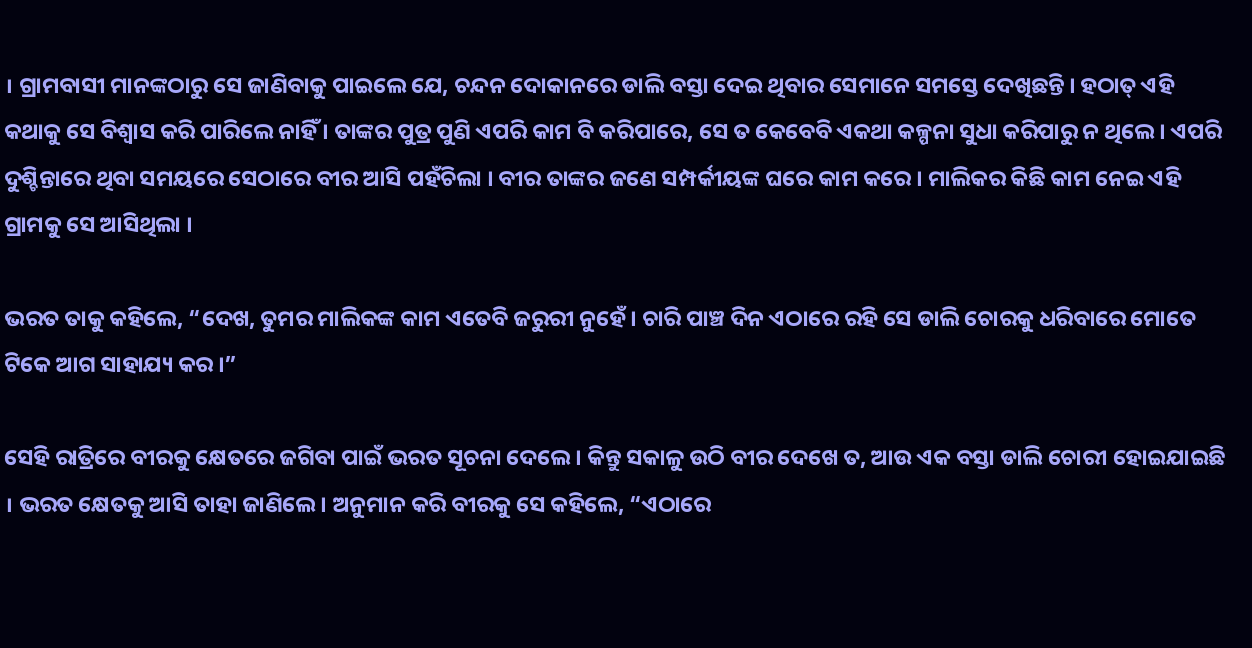। ଗ୍ରାମବାସୀ ମାନଙ୍କଠାରୁ ସେ ଜାଣିବାକୁ ପାଇଲେ ଯେ, ଚନ୍ଦନ ଦୋକାନରେ ଡାଲି ବସ୍ତା ଦେଇ ଥିବାର ସେମାନେ ସମସ୍ତେ ଦେଖିଛନ୍ତି । ହଠାତ୍ ଏହି କଥାକୁ ସେ ବିଶ୍ୱାସ କରି ପାରିଲେ ନାହିଁ । ତାଙ୍କର ପୁତ୍ର ପୁଣି ଏପରି କାମ ବି କରିପାରେ, ସେ ତ କେବେବି ଏକଥା କଳ୍ପନା ସୁଧା କରିପାରୁ ନ ଥିଲେ । ଏପରି ଦୁଶ୍ଚିନ୍ତାରେ ଥିବା ସମୟରେ ସେଠାରେ ବୀର ଆସି ପହଁଚିଲା । ବୀର ତାଙ୍କର ଜଣେ ସମ୍ପର୍କୀୟଙ୍କ ଘରେ କାମ କରେ । ମାଲିକର କିଛି କାମ ନେଇ ଏହି ଗ୍ରାମକୁ ସେ ଆସିଥିଲା ।

ଭରତ ତାକୁ କହିଲେ, “ଦେଖ, ତୁମର ମାଲିକଙ୍କ କାମ ଏତେବି ଜରୁରୀ ନୁହେଁ । ଚାରି ପାଞ୍ଚ ଦିନ ଏଠାରେ ରହି ସେ ଡାଲି ଚୋରକୁ ଧରିବାରେ ମୋତେ ଟିକେ ଆଗ ସାହାଯ୍ୟ କର ।”

ସେହି ରାତ୍ରିରେ ବୀରକୁ କ୍ଷେତରେ ଜଗିବା ପାଇଁ ଭରତ ସୂଚନା ଦେଲେ । କିନ୍ତୁ ସକାଳୁ ଉଠି ବୀର ଦେଖେ ତ, ଆଉ ଏକ ବସ୍ତା ଡାଲି ଚୋରୀ ହୋଇଯାଇଛି । ଭରତ କ୍ଷେତକୁ ଆସି ତାହା ଜାଣିଲେ । ଅନୁମାନ କରି ବୀରକୁ ସେ କହିଲେ, “ଏଠାରେ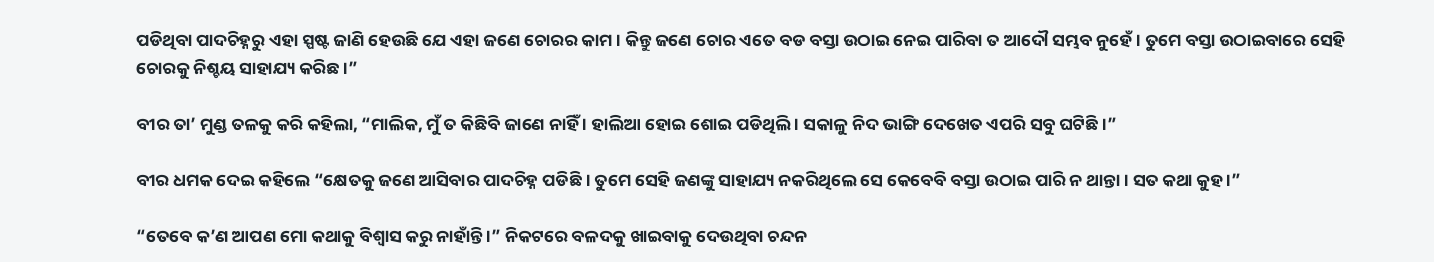ପଡିଥିବା ପାଦଚିହ୍ନରୁ ଏହା ସ୍ପଷ୍ଟ ଜାଣି ହେଉଛି ଯେ ଏହା ଜଣେ ଚୋରର କାମ । କିନ୍ତୁ ଜଣେ ଚୋର ଏତେ ବଡ ବସ୍ତା ଉଠାଇ ନେଇ ପାରିବା ତ ଆଦୌ ସମ୍ଭବ ନୁହେଁ । ତୁମେ ବସ୍ତା ଉଠାଇବାରେ ସେହି ଚୋରକୁ ନିଶ୍ଚୟ ସାହାଯ୍ୟ କରିଛ ।”

ବୀର ତା’ ମୁଣ୍ଡ ତଳକୁ କରି କହିଲା, “ମାଲିକ, ମୁଁ ତ କିଛିବି ଜାଣେ ନାହିଁ । ହାଲିଆ ହୋଇ ଶୋଇ ପଡିଥିଲି । ସକାଳୁ ନିଦ ଭାଙ୍ଗି ଦେଖେତ ଏପରି ସବୁ ଘଟିଛି ।”

ବୀର ଧମକ ଦେଇ କହିଲେ “କ୍ଷେତକୁ ଜଣେ ଆସିବାର ପାଦଚିହ୍ନ ପଡିଛି । ତୁମେ ସେହି ଜଣଙ୍କୁ ସାହାଯ୍ୟ ନକରିଥିଲେ ସେ କେବେବି ବସ୍ତା ଉଠାଇ ପାରି ନ ଥାନ୍ତା । ସତ କଥା କୁହ ।”

“ତେବେ କ’ଣ ଆପଣ ମୋ କଥାକୁ ବିଶ୍ୱାସ କରୁ ନାହାଁନ୍ତି ।” ନିକଟରେ ବଳଦକୁ ଖାଇବାକୁ ଦେଉଥିବା ଚନ୍ଦନ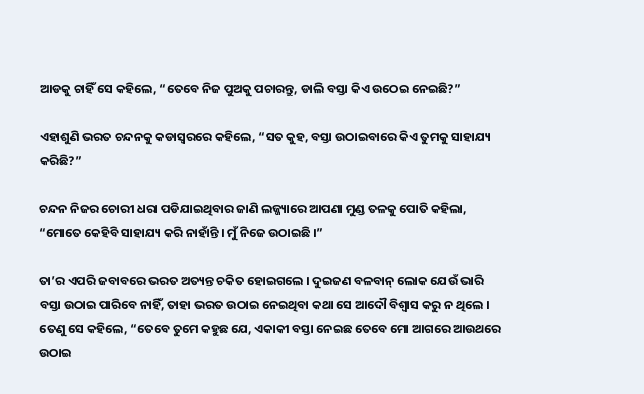ଆଡକୁ ଚାହିଁ ସେ କହିଲେ, “ତେବେ ନିଜ ପୁଅକୁ ପଚାରନ୍ତୁ, ଡାଲି ବସ୍ତା କିଏ ଉଠେଇ ନେଇଛି?”

ଏହାଶୁଣି ଭରତ ଚନ୍ଦନକୁ କଡାସ୍ୱରରେ କହିଲେ, “ସତ କୁହ, ବସ୍ତା ଉଠାଇବାରେ କିଏ ତୁମକୁ ସାହାଯ୍ୟ କରିଛି?”

ଚନ୍ଦନ ନିଜର ଚୋରୀ ଧରା ପଡିଯାଇଥିବାର ଜାଣି ଲଜ୍ଜ୍ୟାରେ ଆପଣା ମୁଣ୍ଡ ତଳକୁ ପୋତି କହିଲା, “ମୋତେ କେହିବି ସାହାଯ୍ୟ କରି ନାହାଁନ୍ତି । ମୁଁ ନିଜେ ଉଠାଇଛି ।”

ତା’ର ଏପରି ଜବାବରେ ଭରତ ଅତ୍ୟନ୍ତ ଚକିତ ହୋଇଗଲେ । ଦୁଇଜଣ ବଳବାନ୍ ଲୋକ ଯେଉଁ ଭାରି ବସ୍ତା ଉଠାଇ ପାରିବେ ନାହିଁ, ତାହା ଭରତ ଉଠାଇ ନେଇଥିବା କଥା ସେ ଆଦୌ ବିଶ୍ୱାସ କରୁ ନ ଥିଲେ । ତେଣୁ ସେ କହିଲେ, “ତେବେ ତୁମେ କହୁଛ ଯେ, ଏକାକୀ ବସ୍ତା ନେଇଛ ତେବେ ମୋ ଆଗରେ ଆଉଥରେ ଉଠାଇ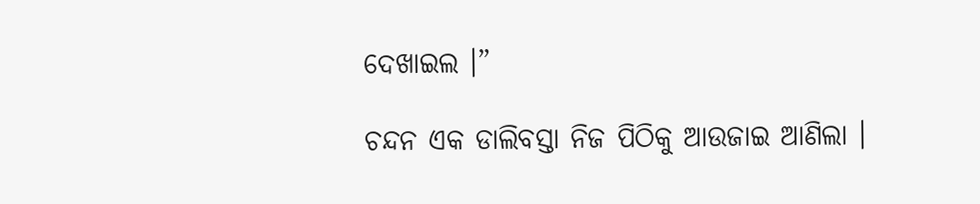ଦେଖାଇଲ ।”

ଚନ୍ଦନ ଏକ ଡାଲିବସ୍ତା ନିଜ ପିଠିକୁ ଆଉଜାଇ ଆଣିଲା ।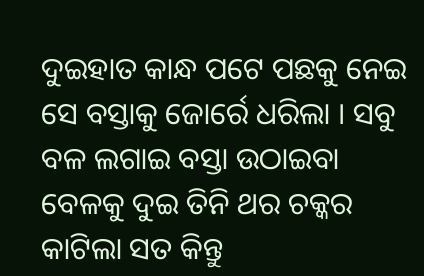ଦୁଇହାତ କାନ୍ଧ ପଟେ ପଛକୁ ନେଇ ସେ ବସ୍ତାକୁ ଜୋର୍ରେ ଧରିଲା । ସବୁ ବଳ ଲଗାଇ ବସ୍ତା ଉଠାଇବା ବେଳକୁ ଦୁଇ ତିନି ଥର ଚକ୍କର କାଟିଲା ସତ କିନ୍ତୁ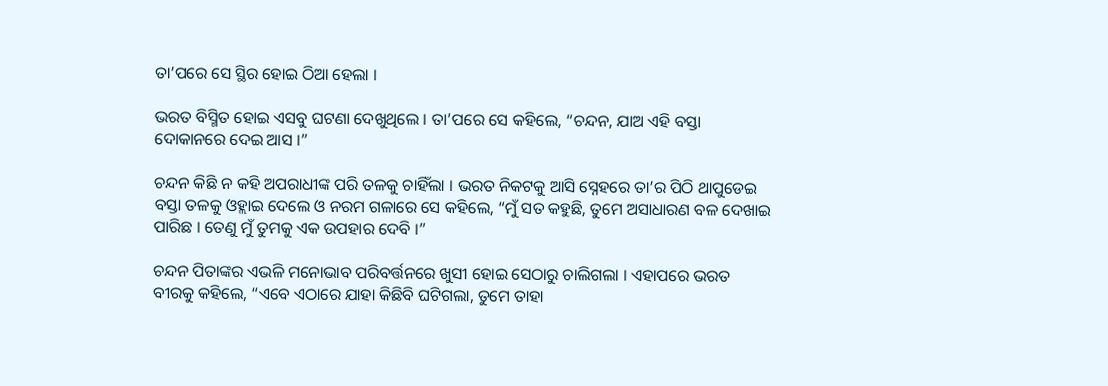ତା’ପରେ ସେ ସ୍ଥିର ହୋଇ ଠିଆ ହେଲା ।

ଭରତ ବିସ୍ମିତ ହୋଇ ଏସବୁ ଘଟଣା ଦେଖୁଥିଲେ । ତା’ପରେ ସେ କହିଲେ, “ଚନ୍ଦନ, ଯାଅ ଏହି ବସ୍ତା ଦୋକାନରେ ଦେଇ ଆସ ।”

ଚନ୍ଦନ କିଛି ନ କହି ଅପରାଧୀଙ୍କ ପରି ତଳକୁ ଚାହିଁଲା । ଭରତ ନିକଟକୁ ଆସି ସ୍ନେହରେ ତା’ର ପିଠି ଥାପୁଡେଇ ବସ୍ତା ତଳକୁ ଓହ୍ଲାଇ ଦେଲେ ଓ ନରମ ଗଳାରେ ସେ କହିଲେ, “ମୁଁ ସତ କହୁଛି, ତୁମେ ଅସାଧାରଣ ବଳ ଦେଖାଇ ପାରିଛ । ତେଣୁ ମୁଁ ତୁମକୁ ଏକ ଉପହାର ଦେବି ।”

ଚନ୍ଦନ ପିତାଙ୍କର ଏଭଳି ମନୋଭାବ ପରିବର୍ତ୍ତନରେ ଖୁସୀ ହୋଇ ସେଠାରୁ ଚାଲିଗଲା । ଏହାପରେ ଭରତ ବୀରକୁ କହିଲେ, “ଏବେ ଏଠାରେ ଯାହା କିଛିବି ଘଟିଗଲା, ତୁମେ ତାହା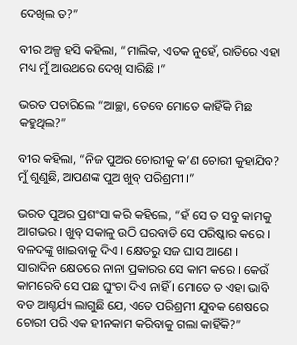ଦେଖିଲ ତ?”

ବୀର ଅଳ୍ପ ହସି କହିଲା, “ମାଲିକ, ଏତକ ନୁହେଁ, ରାତିରେ ଏହା ମଧ୍ୟ ମୁଁ ଆଉଥରେ ଦେଖି ସାରିଛି ।”

ଭରତ ପଚାରିଲେ “ଆଚ୍ଛା, ତେବେ ମୋତେ କାହିଁକି ମିଛ କହୁଥିଲ?”

ବୀର କହିଲା, “ନିଜ ପୁଅର ଚୋରୀକୁ କ’ଣ ଚୋରୀ କୁହାଯିବ? ମୁଁ ଶୁଣୁଛି, ଆପଣଙ୍କ ପୁଅ ଖୁବ୍ ପରିଶ୍ରମୀ ।”

ଭରତ ପୁଅର ପ୍ରଶଂସା କରି କହିଲେ, “ହଁ ସେ ତ ସବୁ କାମକୁ ଆଗଭର । ଖୁବ୍ ସକାଳୁ ଉଠି ଘରବାଡି ସେ ପରିଷ୍କାର କରେ । ବଳଦଙ୍କୁ ଖାଇବାକୁ ଦିଏ । କ୍ଷେତରୁ ସଜ ଘାସ ଆଣେ । ସାରାଦିନ କ୍ଷେତରେ ନାନା ପ୍ରକାରର ସେ କାମ କରେ । କେଉଁ କାମରେବି ସେ ପଛ ଘୁଂଚା ଦିଏ ନାହିଁ । ମୋତେ ତ ଏହା ଭାବି ବଡ ଆଶ୍ଚର୍ଯ୍ୟ ଲାଗୁଛି ଯେ, ଏତେ ପରିଶ୍ରମୀ ଯୁବକ ଶେଷରେ ଚୋରୀ ପରି ଏକ ହୀନକାମ କରିବାକୁ ଗଲା କାହିଁକି?”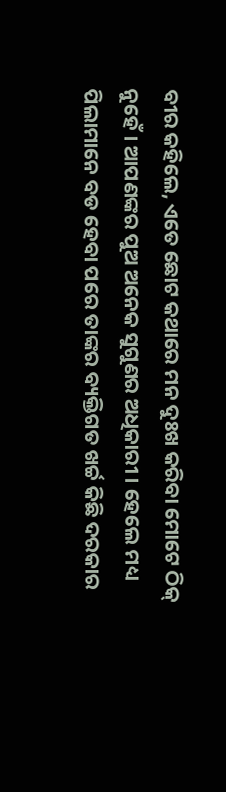ବୀର କହିଲେ, ଏତେ ଛୋଟ କଥାରେ ମନ ଦୁଃଖ କରିବା ମୋଟେ ଠିକ୍ ନୁହେଁ । ଆପଣଙ୍କର ପୁଅ ଅନେକ ସୁଗୁଣର ଅଧିକାରୀ । ହେଲେ ମଧ୍ୟ ପିଲାମାନେ ବଡ ହେବା ପରେ ତାଙ୍କର ବ୍ୟକ୍ତିଗତ ଖର୍ଚ୍ଚ କିଛି ଦରକାର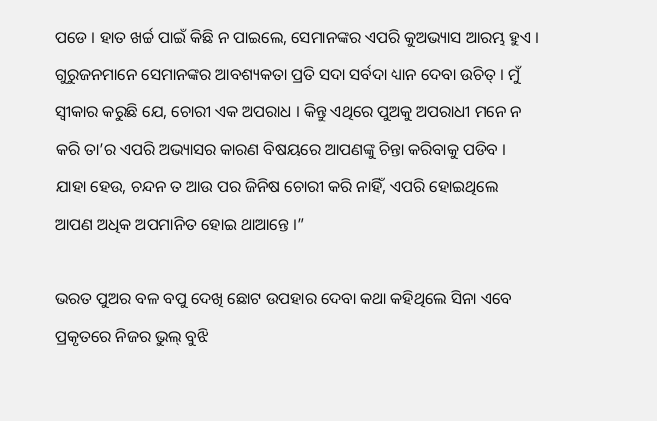ପଡେ । ହାତ ଖର୍ଚ୍ଚ ପାଇଁ କିଛି ନ ପାଇଲେ, ସେମାନଙ୍କର ଏପରି କୁଅଭ୍ୟାସ ଆରମ୍ଭ ହୁଏ । ଗୁରୁଜନମାନେ ସେମାନଙ୍କର ଆବଶ୍ୟକତା ପ୍ରତି ସଦା ସର୍ବଦା ଧ୍ୟାନ ଦେବା ଉଚିତ୍ । ମୁଁ ସ୍ୱୀକାର କରୁଛି ଯେ, ଚୋରୀ ଏକ ଅପରାଧ । କିନ୍ତୁ ଏଥିରେ ପୁଅକୁ ଅପରାଧୀ ମନେ ନ କରି ତା’ର ଏପରି ଅଭ୍ୟାସର କାରଣ ବିଷୟରେ ଆପଣଙ୍କୁ ଚିନ୍ତା କରିବାକୁ ପଡିବ । ଯାହା ହେଉ, ଚନ୍ଦନ ତ ଆଉ ପର ଜିନିଷ ଚୋରୀ କରି ନାହିଁ, ଏପରି ହୋଇଥିଲେ ଆପଣ ଅଧିକ ଅପମାନିତ ହୋଇ ଥାଆନ୍ତେ ।”

ଭରତ ପୁଅର ବଳ ବପୁ ଦେଖି ଛୋଟ ଉପହାର ଦେବା କଥା କହିଥିଲେ ସିନା ଏବେ ପ୍ରକୃତରେ ନିଜର ଭୁଲ୍ ବୁଝି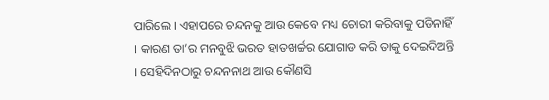ପାରିଲେ । ଏହାପରେ ଚନ୍ଦନକୁ ଆଉ କେବେ ମଧ୍ୟ ଚୋରୀ କରିବାକୁ ପଡିନାହିଁ । କାରଣ ତା’ର ମନବୁଝି ଭରତ ହାତଖର୍ଚ୍ଚର ଯୋଗାଡ କରି ତାକୁ ଦେଇଦିଅନ୍ତି । ସେହିଦିନଠାରୁ ଚନ୍ଦନନାଥ ଆଉ କୌଣସି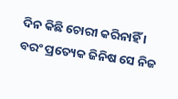ଦିନ କିଛି ଚୋରୀ କରିନାହିଁ । ବରଂ ପ୍ରତ୍ୟେକ ଜିନିଷ ସେ ନିଜ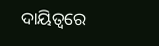ଦାୟିତ୍ୱରେ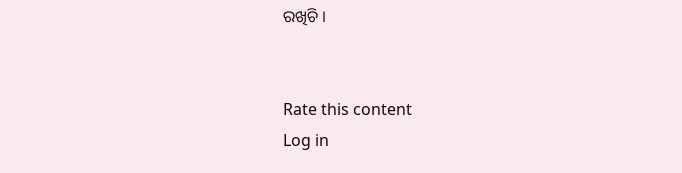ରଖିଚି ।


Rate this content
Log in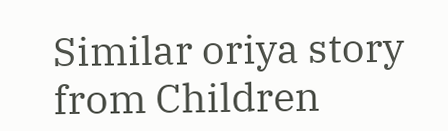Similar oriya story from Children